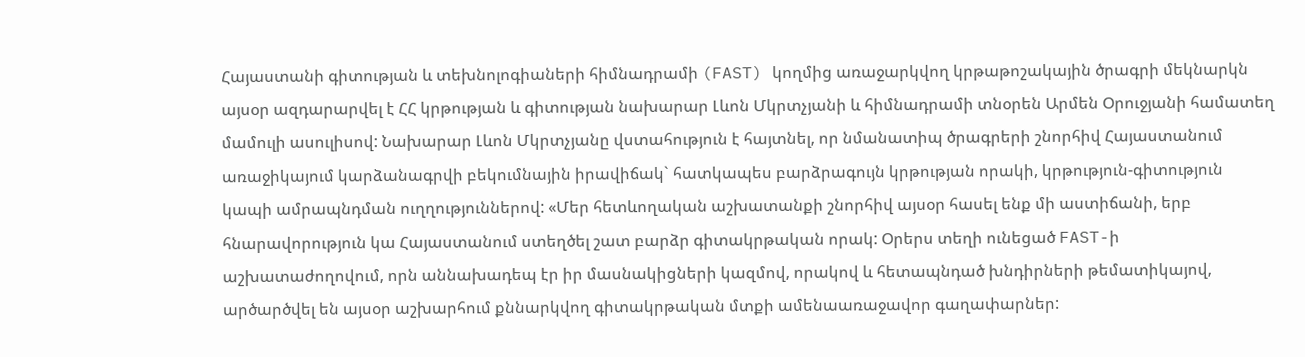Հայաստանի գիտության և տեխնոլոգիաների հիմնադրամի (FAST) կողմից առաջարկվող կրթաթոշակային ծրագրի մեկնարկն այսօր ազդարարվել է ՀՀ կրթության և գիտության նախարար Լևոն Մկրտչյանի և հիմնադրամի տնօրեն Արմեն Օրուջյանի համատեղ մամուլի ասուլիսով: Նախարար Լևոն Մկրտչյանը վստահություն է հայտնել, որ նմանատիպ ծրագրերի շնորհիվ Հայաստանում առաջիկայում կարձանագրվի բեկումնային իրավիճակ` հատկապես բարձրագույն կրթության որակի, կրթություն-գիտություն կապի ամրապնդման ուղղություններով: «Մեր հետևողական աշխատանքի շնորհիվ այսօր հասել ենք մի աստիճանի, երբ հնարավորություն կա Հայաստանում ստեղծել շատ բարձր գիտակրթական որակ: Օրերս տեղի ունեցած FAST-ի աշխատաժողովում, որն աննախադեպ էր իր մասնակիցների կազմով, որակով և հետապնդած խնդիրների թեմատիկայով, արծարծվել են այսօր աշխարհում քննարկվող գիտակրթական մտքի ամենաառաջավոր գաղափարներ: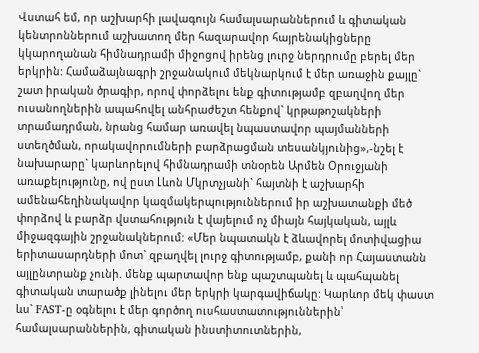Վստահ եմ, որ աշխարհի լավագույն համալսարաններում և գիտական կենտրոններում աշխատող մեր հազարավոր հայրենակիցները կկարողանան հիմնադրամի միջոցով իրենց լուրջ ներդրումը բերել մեր երկրին: Համաձայնագրի շրջանակում մեկնարկում է մեր առաջին քայլը` շատ իրական ծրագիր, որով փորձելու ենք գիտությամբ զբաղվող մեր ուսանողներին ապահովել անհրաժեշտ հենքով` կրթաթոշակների տրամադրման, նրանց համար առավել նպաստավոր պայմանների ստեղծման, որակավորումների բարձրացման տեսանկյունից»,-նշել է նախարարը` կարևորելով հիմնադրամի տնօրեն Արմեն Օրուջյանի առաքելությունը, ով ըստ Լևոն Մկրտչյանի` հայտնի է աշխարհի ամենահեղինակավոր կազմակերպություններում իր աշխատանքի մեծ փորձով և բարձր վստահություն է վայելում ոչ միայն հայկական, այլև միջազգային շրջանակներում: «Մեր նպատակն է ձևավորել մոտիվացիա երիտասարդների մոտ` զբաղվել լուրջ գիտությամբ, քանի որ Հայաստանն այլընտրանք չունի. մենք պարտավոր ենք պաշտպանել և պահպանել գիտական տարածք լինելու մեր երկրի կարգավիճակը: Կարևոր մեկ փաստ ևս` FAST-ը օգնելու է մեր գործող ուսհաստատություններին՝ համալսարաններին, գիտական ինստիտուտներին,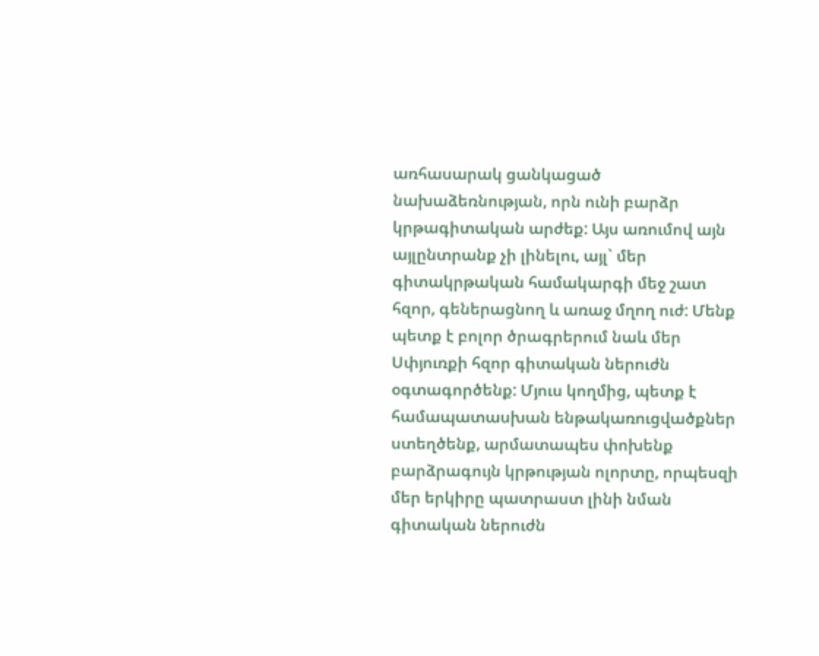առհասարակ ցանկացած նախաձեռնության, որն ունի բարձր կրթագիտական արժեք: Այս առումով այն այլընտրանք չի լինելու, այլ` մեր գիտակրթական համակարգի մեջ շատ հզոր, գեներացնող և առաջ մղող ուժ: Մենք պետք է բոլոր ծրագրերում նաև մեր Սփյուռքի հզոր գիտական ներուժն օգտագործենք: Մյուս կողմից, պետք է համապատասխան ենթակառուցվածքներ ստեղծենք, արմատապես փոխենք բարձրագույն կրթության ոլորտը, որպեսզի մեր երկիրը պատրաստ լինի նման գիտական ներուժն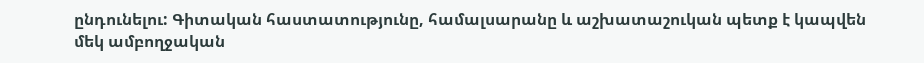ընդունելու: Գիտական հաստատությունը, համալսարանը և աշխատաշուկան պետք է կապվեն մեկ ամբողջական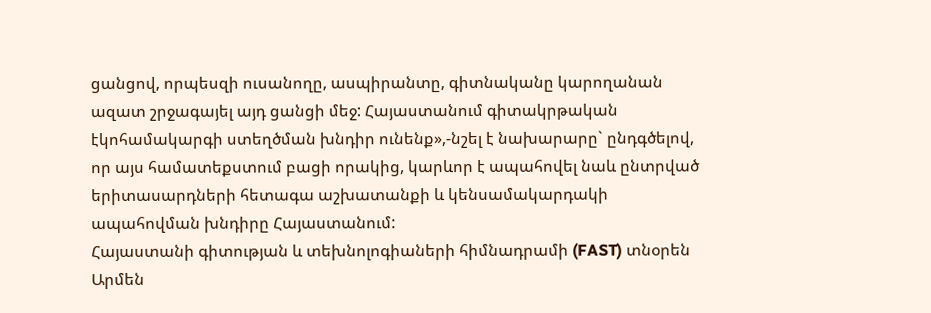ցանցով, որպեսզի ուսանողը, ասպիրանտը, գիտնականը կարողանան ազատ շրջագայել այդ ցանցի մեջ: Հայաստանում գիտակրթական էկոհամակարգի ստեղծման խնդիր ունենք»,-նշել է նախարարը` ընդգծելով, որ այս համատեքստում բացի որակից, կարևոր է ապահովել նաև ընտրված երիտասարդների հետագա աշխատանքի և կենսամակարդակի ապահովման խնդիրը Հայաստանում:
Հայաստանի գիտության և տեխնոլոգիաների հիմնադրամի (FAST) տնօրեն Արմեն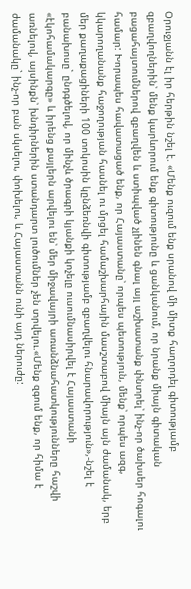Օրուջյանն էլ իր հերթին նշել է. «Մենք ուզում ենք սրանով մի միտք հաղորդել գիտությամբ զբաղվողներին՝ մենք կարևորում ենք գիտությունը և ցանկանում, որ նրանք միայն գիտական բացահայտումներով զբաղվեն և ստիպված չլինեն գնալ այլ աշխատանք փնտրել՝ ինչ-որ ծախսեր հոգալու համար: Խորապես հավատացած ենք, որ Հայաստանը՝ որպես պետություն, մենք՝ որպես ազգ, կկարողանանք հաջողության հասնել ու մրցել համաշխարհային մասշտաբով միայն այն ժամանակ, երբ մեր քաղաքացիների 100 տոկոսին կընձեռնվի գիտությամբ զբաղվելու հնարավորություն»,-նշել է բանախոսը` ընդգծելով, որ մինչև ծրագրի կյանքի կոչելը ուսումնասիրվել է Հայաստանի «էկոհամակարգը» և իրենց քայլերն արվելու են՝ մեր միջավայրի առանձնահատկությունները հաշվի առնելով, այսինքն՝ խնդիրներին ստանդարտ լուծումներ չեն տրվելու.«Մենք զգում ենք, որ հիմա է ժամանակը` ինչ-որ բան սկսելու, փոխելու, և Հայաստանն ունի այդ ներուժը: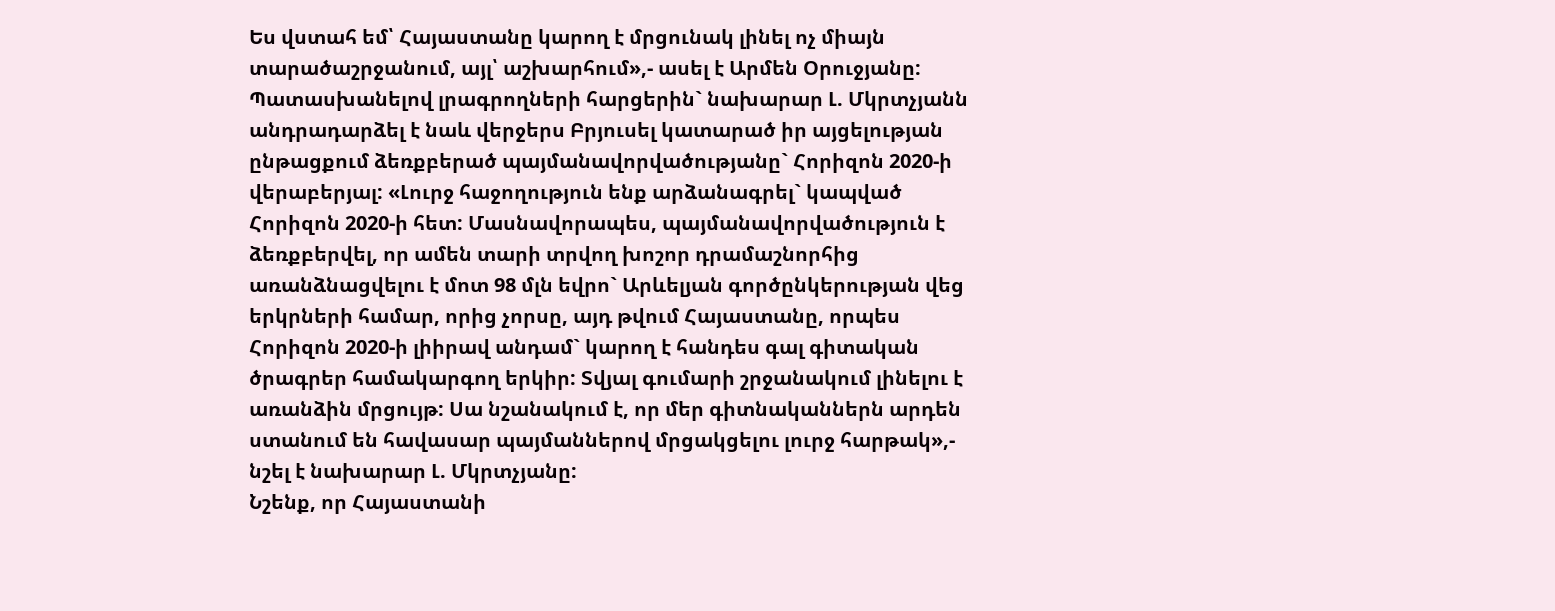Ես վստահ եմ՝ Հայաստանը կարող է մրցունակ լինել ոչ միայն տարածաշրջանում, այլ՝ աշխարհում»,- ասել է Արմեն Օրուջյանը:
Պատասխանելով լրագրողների հարցերին` նախարար Լ. Մկրտչյանն անդրադարձել է նաև վերջերս Բրյուսել կատարած իր այցելության ընթացքում ձեռքբերած պայմանավորվածությանը` Հորիզոն 2020-ի վերաբերյալ: «Լուրջ հաջողություն ենք արձանագրել` կապված Հորիզոն 2020-ի հետ: Մասնավորապես, պայմանավորվածություն է ձեռքբերվել, որ ամեն տարի տրվող խոշոր դրամաշնորհից առանձնացվելու է մոտ 98 մլն եվրո` Արևելյան գործընկերության վեց երկրների համար, որից չորսը, այդ թվում Հայաստանը, որպես Հորիզոն 2020-ի լիիրավ անդամ` կարող է հանդես գալ գիտական ծրագրեր համակարգող երկիր: Տվյալ գումարի շրջանակում լինելու է առանձին մրցույթ: Սա նշանակում է, որ մեր գիտնականներն արդեն ստանում են հավասար պայմաններով մրցակցելու լուրջ հարթակ»,- նշել է նախարար Լ. Մկրտչյանը:
Նշենք, որ Հայաստանի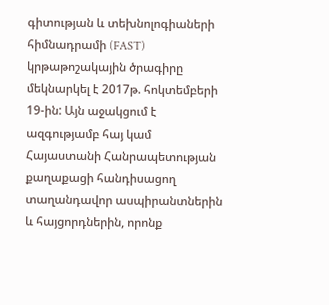գիտության և տեխնոլոգիաների հիմնադրամի (FAST) կրթաթոշակային ծրագիրը մեկնարկել է 2017թ. հոկտեմբերի 19-ին: Այն աջակցում է ազգությամբ հայ կամ Հայաստանի Հանրապետության քաղաքացի հանդիսացող տաղանդավոր ասպիրանտներին և հայցորդներին, որոնք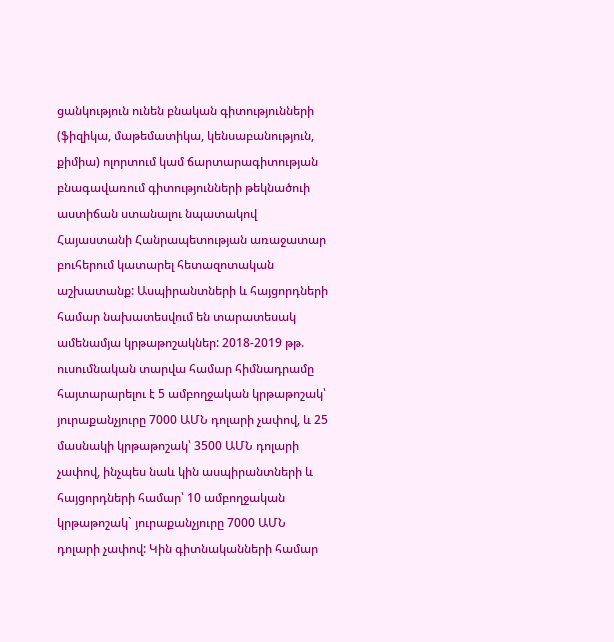ցանկություն ունեն բնական գիտությունների (ֆիզիկա, մաթեմատիկա, կենսաբանություն, քիմիա) ոլորտում կամ ճարտարագիտության բնագավառում գիտությունների թեկնածուի աստիճան ստանալու նպատակով Հայաստանի Հանրապետության առաջատար բուհերում կատարել հետազոտական աշխատանք: Ասպիրանտների և հայցորդների համար նախատեսվում են տարատեսակ ամենամյա կրթաթոշակներ: 2018-2019 թթ. ուսումնական տարվա համար հիմնադրամը հայտարարելու է 5 ամբողջական կրթաթոշակ՝ յուրաքանչյուրը 7000 ԱՄՆ դոլարի չափով, և 25 մասնակի կրթաթոշակ՝ 3500 ԱՄՆ դոլարի չափով, ինչպես նաև կին ասպիրանտների և հայցորդների համար՝ 10 ամբողջական կրթաթոշակ` յուրաքանչյուրը 7000 ԱՄՆ դոլարի չափով: Կին գիտնականների համար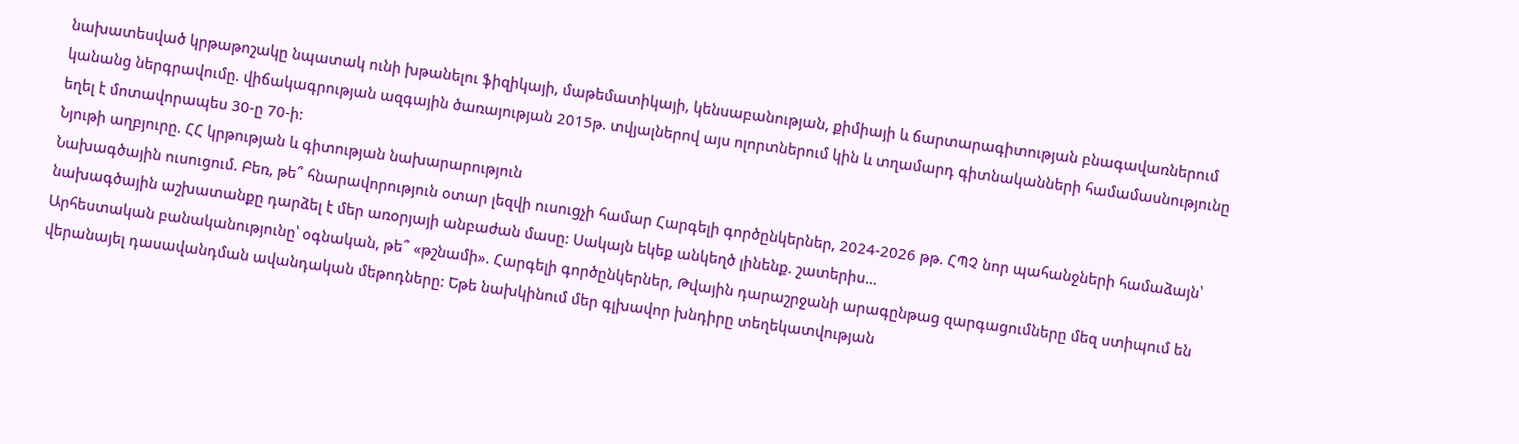նախատեսված կրթաթոշակը նպատակ ունի խթանելու ֆիզիկայի, մաթեմատիկայի, կենսաբանության, քիմիայի և ճարտարագիտության բնագավառներում կանանց ներգրավումը. վիճակագրության ազգային ծառայության 2015թ. տվյալներով այս ոլորտներում կին և տղամարդ գիտնականների համամասնությունը եղել է մոտավորապես 30-ը 70-ի:
Նյութի աղբյուրը. ՀՀ կրթության և գիտության նախարարություն
Նախագծային ուսուցում. Բեռ, թե՞ հնարավորություն օտար լեզվի ուսուցչի համար Հարգելի գործընկերներ, 2024-2026 թթ. ՀՊՉ նոր պահանջների համաձայն՝ նախագծային աշխատանքը դարձել է մեր առօրյայի անբաժան մասը: Սակայն եկեք անկեղծ լինենք. շատերիս…
Արհեստական բանականությունը՝ օգնական, թե՞ «թշնամի». Հարգելի գործընկերներ, Թվային դարաշրջանի արագընթաց զարգացումները մեզ ստիպում են վերանայել դասավանդման ավանդական մեթոդները: Եթե նախկինում մեր գլխավոր խնդիրը տեղեկատվության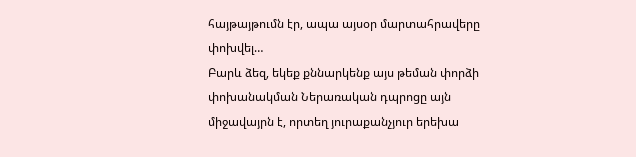հայթայթումն էր, ապա այսօր մարտահրավերը փոխվել…
Բարև ձեզ, եկեք քննարկենք այս թեման փորձի փոխանակման Ներառական դպրոցը այն միջավայրն է, որտեղ յուրաքանչյուր երեխա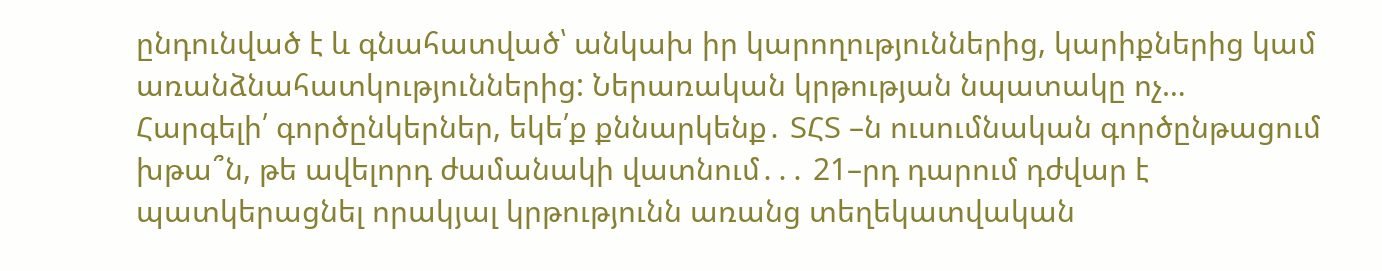ընդունված է և գնահատված՝ անկախ իր կարողություններից, կարիքներից կամ առանձնահատկություններից: Ներառական կրթության նպատակը ոչ…
Հարգելի՛ գործընկերներ, եկե՛ք քննարկենք․ ՏՀՏ –ն ուսումնական գործընթացում խթա՞ն, թե ավելորդ ժամանակի վատնում․․․ 21–րդ դարում դժվար է պատկերացնել որակյալ կրթությունն առանց տեղեկատվական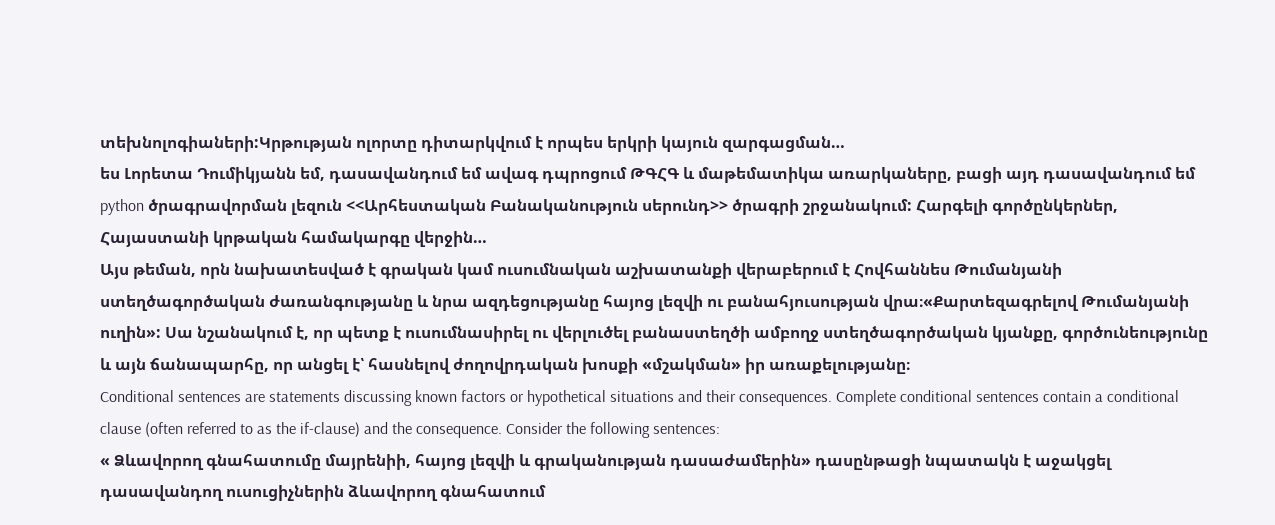տեխնոլոգիաների:Կրթության ոլորտը դիտարկվում է որպես երկրի կայուն զարգացման…
ես Լորետա Դումիկյանն եմ, դասավանդում եմ ավագ դպրոցում ԹԳՀԳ և մաթեմատիկա առարկաները, բացի այդ դասավանդում եմ python ծրագրավորման լեզուն <<Արհեստական Բանականություն սերունդ>> ծրագրի շրջանակում: Հարգելի գործընկերներ, Հայաստանի կրթական համակարգը վերջին…
Այս թեման, որն նախատեսված է գրական կամ ուսումնական աշխատանքի վերաբերում է Հովհաննես Թումանյանի ստեղծագործական ժառանգությանը և նրա ազդեցությանը հայոց լեզվի ու բանահյուսության վրա։«Քարտեզագրելով Թումանյանի ուղին»: Սա նշանակում է, որ պետք է ուսումնասիրել ու վերլուծել բանաստեղծի ամբողջ ստեղծագործական կյանքը, գործունեությունը և այն ճանապարհը, որ անցել է՝ հասնելով ժողովրդական խոսքի «մշակման» իր առաքելությանը։
Conditional sentences are statements discussing known factors or hypothetical situations and their consequences. Complete conditional sentences contain a conditional clause (often referred to as the if-clause) and the consequence. Consider the following sentences:
« Ձևավորող գնահատումը մայրենիի, հայոց լեզվի և գրականության դասաժամերին» դասընթացի նպատակն է աջակցել դասավանդող ուսուցիչներին ձևավորող գնահատում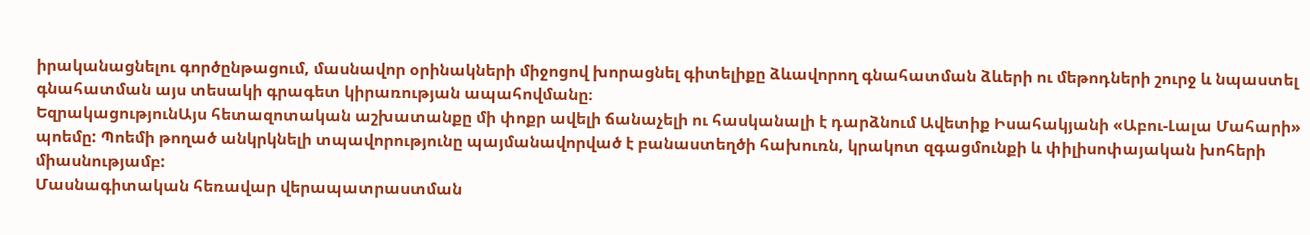իրականացնելու գործընթացում, մասնավոր օրինակների միջոցով խորացնել գիտելիքը ձևավորող գնահատման ձևերի ու մեթոդների շուրջ և նպաստել գնահատման այս տեսակի գրագետ կիրառության ապահովմանը։
ԵզրակացությունԱյս հետազոտական աշխատանքը մի փոքր ավելի ճանաչելի ու հասկանալի է դարձնում Ավետիք Իսահակյանի «Աբու-Լալա Մահարի» պոեմը: Պոեմի թողած անկրկնելի տպավորությունը պայմանավորված է բանաստեղծի հախուռն, կրակոտ զգացմունքի և փիլիսոփայական խոհերի միասնությամբ:
Մասնագիտական հեռավար վերապատրաստման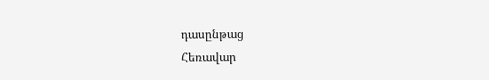դասընթաց
Հեռավար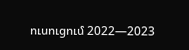ուսուցում 2022—2023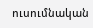ուսումնական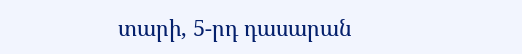տարի, 5-րդ դասարան